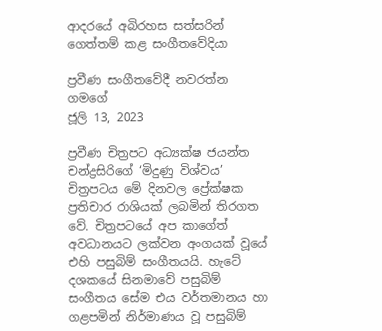ආදරයේ අබිරහස සත්සරින් ගෙත්තම් කළ සංගීතවේදියා

ප්‍රවීණ සංගීතවේදී නවරත්න ගමගේ
ජූලි 13, 2023

ප්‍රවීණ චිත්‍රපට අධ්‍යක්ෂ ජයන්ත චන්ද්‍රසිරිගේ ‘මිදුණු විශ්වය’ චිත්‍රපටය මේ දිනවල ප්‍රේක්ෂක ප්‍රතිචාර රාශියක් ලබමින් තිරගත වේ. චිත්‍රපටයේ අප කාගේත් අවධානයට ලක්වන අංගයක් වූයේ එහි පසුබිම් සංගීතයයි. හැටේ දශකයේ සිනමාවේ පසුබිම් සංගීතය සේම එය වර්තමානය හා ගළපමින් නිර්මාණය වූ පසුබිම්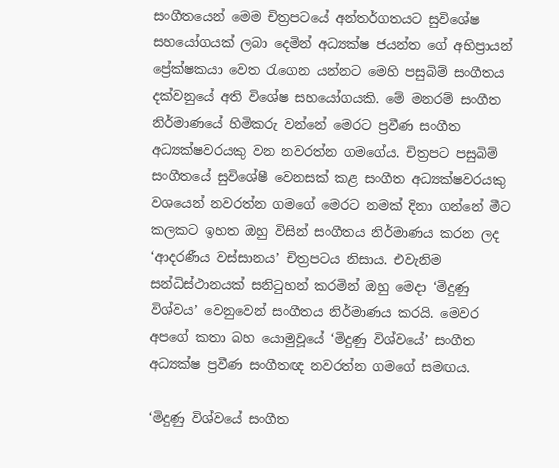සංගීතයෙන් මෙම චිත්‍රපටයේ අන්තර්ගතයට සුවිශේෂ සහයෝගයක් ලබා දෙමින් අධ්‍යක්ෂ ජයන්ත ගේ අභිප්‍රායන් ප්‍රේක්ෂකයා වෙත රැගෙන යන්නට මෙහි පසුබිම් සංගීතය දක්වනුයේ අති විශේෂ සහයෝගයකි. මේ මනරම් සංගීත නිර්මාණයේ හිමිකරු වන්නේ මෙරට ප්‍රවීණ සංගීත අධ්‍යක්ෂවරයකු වන නවරත්න ගමගේය. චිත්‍රපට පසුබිම් සංගීතයේ සුවිශේෂී වෙනසක් කළ සංගීත අධ්‍යක්ෂවරයකු වශයෙන් නවරත්න ගමගේ මෙරට නමක් දිනා ගන්නේ මීට කලකට ඉහත ඔහු විසින් සංගීතය නිර්මාණය කරන ලද ‘ආදරණීය වස්සානය’ චිත්‍රපටය නිසාය. එවැනිම සන්ධිස්ථානයක් සනිටුහන් කරමින් ඔහු මෙදා ‘මිදුණු විශ්වය’ වෙනුවෙන් සංගීතය නිර්මාණය කරයි. මෙවර අපගේ කතා බහ යොමුවූයේ ‘මිදුණු විශ්වයේ’ සංගීත අධ්‍යක්ෂ ප්‍රවීණ සංගීතඥ නවරත්න ගමගේ සමඟය.

‘මිදුණු විශ්වයේ සංගීත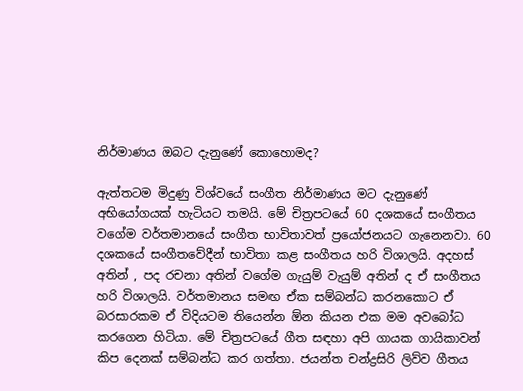නිර්මාණය ඔබට දැනුණේ කොහොමද?

ඇත්තටම මිදුණු විශ්වයේ සංගීත නිර්මාණය මට දැනුණේ අභියෝගයක් හැටියට තමයි. මේ චිත්‍රපටයේ 60 දශකයේ සංගීතය වගේම වර්තමානයේ සංගීත භාවිතාවත් ප්‍රයෝජනයට ගැනෙනවා. 60 දශකයේ සංගීතවේදීන් භාවිතා කළ සංගීතය හරි විශාලයි. අදහස් අතින් , පද රචනා අතින් වගේම ගැයුම් වැයුම් අතින් ද ඒ සංගීතය හරි විශාලයි. වර්තමානය සමඟ ඒක සම්බන්ධ කරනකොට ඒ බරසාරකම ඒ විදියටම තියෙන්න ඕන කියන එක මම අවබෝධ කරගෙන හිටියා. මේ චිත්‍රපටයේ ගීත සඳහා අපි ගායක ගායිකාවන් කිප දෙනක් සම්බන්ධ කර ගත්තා. ජයන්ත චන්ද්‍රසිරි ලිව්ව ගීතය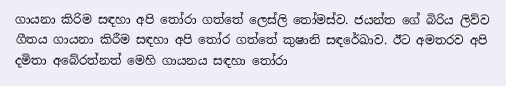ගායනා කිරිම සඳහා අපි තෝරා ගත්තේ ලෙස්ලි තෝමස්ව. ජයන්ත ගේ බිරිය ලිව්ව ගීතය ගායනා කිරීම සඳහා අපි තෝර ගත්තේ කුෂානි සඳරේඛාව. ඊට අමතරව අපි දමිතා අබේරත්නත් මෙහි ගායනය සඳහා තෝරා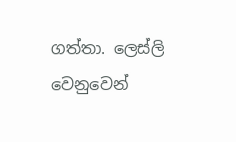ගත්තා. ලෙස්ලි වෙනුවෙන්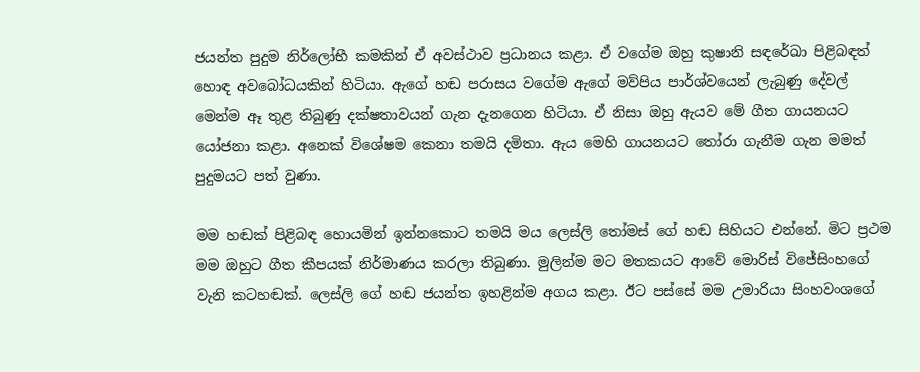ජයන්ත පුදුම නිර්ලෝභී කමකින් ඒ අවස්ථාව ප්‍රධානය කළා. ඒ වගේම ඔහු කුෂානි සඳරේඛා පිළිබඳත් හොඳ අවබෝධයකින් හිටියා. ඇගේ හඬ පරාසය වගේම ඇගේ මව්පිය පාර්ශ්වයෙන් ලැබුණු දේවල් මෙන්ම ඈ තුළ තිබුණු දක්ෂතාවයන් ගැන දැනගෙන හිටියා. ඒ නිසා ඔහු ඇයව මේ ගීත ගායනයට යෝජනා කළා. අනෙක් විශේෂම කෙනා තමයි දමිතා. ඇය මෙහි ගායනයට තෝරා ගැනීම ගැන මමත් පුදුමයට පත් වුණා.

මම හඬක් පිළිබඳ හොයමින් ඉන්නකොට තමයි මය ලෙස්ලි තෝමස් ගේ හඬ සිහියට එන්නේ. මිට ප්‍රථම මම ඔහුට ගීත කීපයක් නිර්මාණය කරලා තිබුණා. මුලින්ම මට මතකයට ආවේ මොරිස් විජේසිංහගේ වැනි කටහඬක්. ලෙස්ලි ගේ හඬ ජයන්ත ඉහළින්ම අගය කළා. ඊට පස්සේ මම උමාරියා සිංහවංශගේ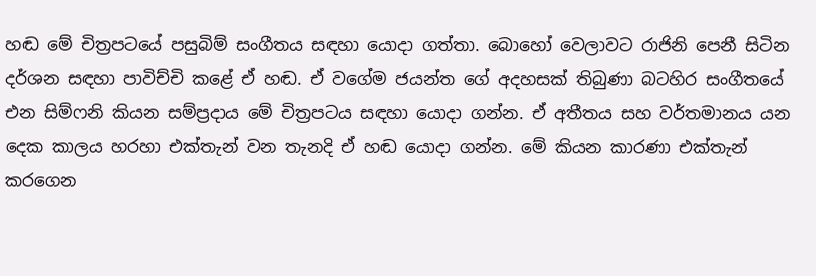හඬ මේ චිත්‍රපටයේ පසුබිම් සංගීතය සඳහා යොදා ගත්තා. බොහෝ වෙලාවට රාජිනි පෙනී සිටින දර්ශන සඳහා පාවිච්චි කළේ ඒ හඬ. ඒ වගේම ජයන්ත ගේ අදහසක් තිබුණා බටහිර සංගීතයේ එන සිම්ෆනි කියන සම්ප්‍රදාය මේ චිත්‍රපටය සඳහා යොදා ගන්න. ඒ අතීතය සහ වර්තමානය යන දෙක කාලය හරහා එක්තැන් වන තැනදි ඒ හඬ යොදා ගන්න. මේ කියන කාරණා එක්තැන් කරගෙන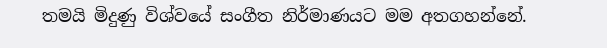තමයි මිදුණු විශ්වයේ සංගීත නිර්මාණයට මම අතගහන්නේ.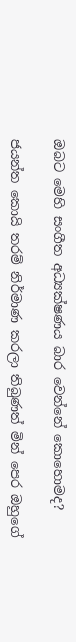ඔබට මෙහි සංගීත අධ්‍යක්ෂණය බාර වෙන්නේ කොහොමද?

ජයන්ත කොයි තරම් නිර්මාණ කරලා තිබුණත් මින් පෙර ඔහුගේ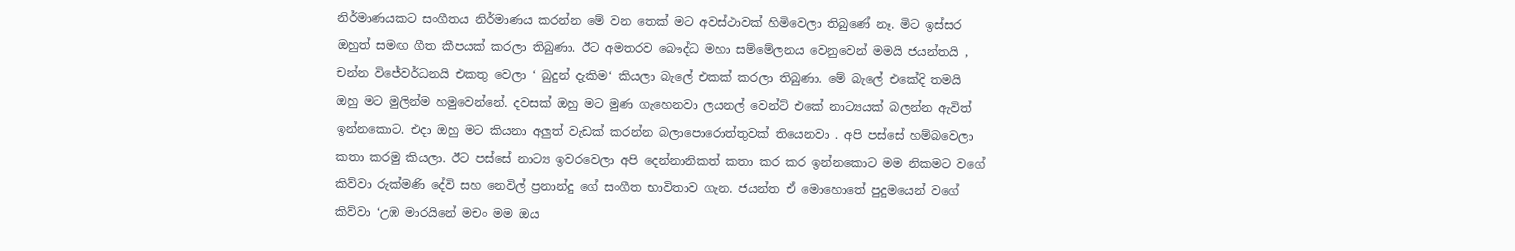නිර්මාණයකට සංගීතය නිර්මාණය කරන්න මේ වන තෙක් මට අවස්ථාවක් හිමිවෙලා තිබුණේ නෑ. මිට ඉස්සර ඔහුත් සමඟ ගීත කීපයක් කරලා තිබුණා. ඊට අමතරව බෞද්ධ මහා සම්මේලනය වෙනුවෙන් මමයි ජයන්තයි , චන්න විජේවර්ධනයි එකතු වෙලා ‘ බුදුන් දැකිම‘ කියලා බැලේ එකක් කරලා තිබුණා. මේ බැලේ එකේදි තමයි ඔහු මට මුලින්ම හමුවෙන්නේ. දවසක් ඔහු මට මුණ ගැහෙනවා ලයනල් වෙන්ට් එකේ නාට්‍යයක් බලන්න ඇවිත් ඉන්නකොට. එදා ඔහු මට කියනා අලුත් වැඩක් කරන්න බලාපොරොත්තුවක් තියෙනවා . අපි පස්සේ හම්බවෙලා කතා කරමු කියලා. ඊට පස්සේ නාට්‍ය ඉවරවෙලා අපි දෙන්නානිකත් කතා කර කර ඉන්නකොට මම නිකමට වගේ කිව්වා රුක්මණි දේවි සහ නෙවිල් ප්‍රනාන්දු ගේ සංගීත භාවිතාව ගැන. ජයන්ත ඒ මොහොතේ පුදුමයෙන් වගේ කිව්වා ‘උඹ මාරයිනේ මචං මම ඔය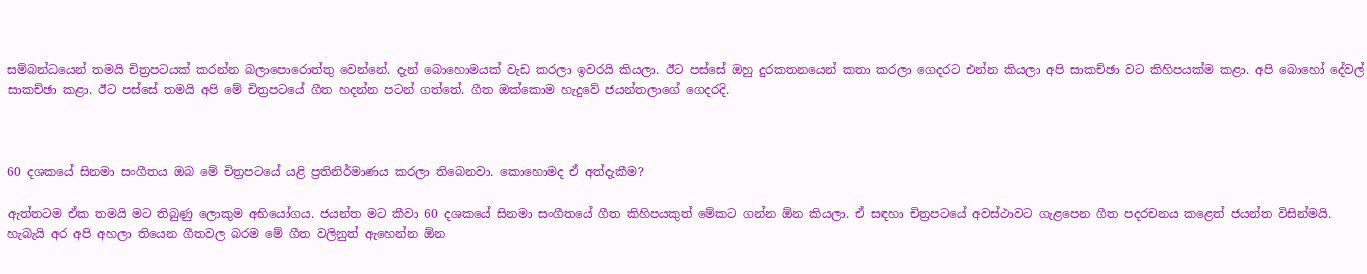සම්බන්ධයෙන් තමයි චිත්‍රපටයක් කරන්න බලාපොරොත්තු වෙන්නේ. දැන් බොහොමයක් වැඩ කරලා ඉවරයි කියලා. ඊට පස්සේ ඔහු දුරකතනයෙන් කතා කරලා ගෙදරට එන්න කියලා අපි සාකච්ඡා වට කිහිපයක්ම කළා. අපි බොහෝ දේවල් සාකච්ඡා කළා. ඊට පස්සේ තමයි අපි මේ චිත්‍රපටයේ ගීත හදන්න පටන් ගත්තේ. ගීත ඔක්කොම හැදුවේ ජයන්තලාගේ ගෙදරදි.



60 දශකයේ සිනමා සංගීතය ඔබ මේ චිත්‍රපටයේ යළි ප්‍රතිනිර්මාණය කරලා තිබෙනවා. කොහොමද ඒ අත්දැකීම?

ඇත්තටම ඒක තමයි මට තිබුණු ලොකුම අභියෝගය. ජයන්ත මට කීවා 60 දශකයේ සිනමා සංගීතයේ ගීත කිහිපයකුත් මේකට ගන්න ඕන කියලා. ඒ සඳහා චිත්‍රපටයේ අවස්ථාවට ගැළපෙන ගීත පදරචනය කළෙත් ජයන්ත විසින්මයි. හැබැයි අර අපි අහලා තියෙන ගීතවල බරම මේ ගීත වලිනුත් ඇහෙන්න ඕන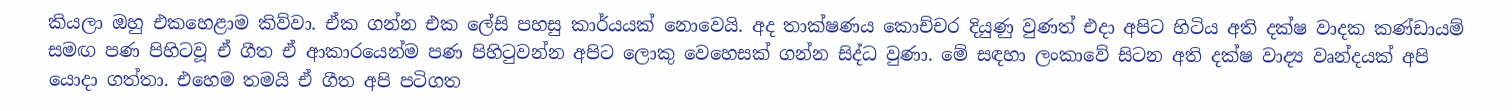කියලා ඔහු එකහෙළාම කිව්වා. ඒක ගන්න එක ලේසි පහසු කාර්යයක් නොවෙයි. අද තාක්ෂණය කොච්චර දියුණු වුණත් එදා අපිට හිටිය අති දක්ෂ වාදක කණ්ඩායම් සමඟ පණ පිහිටවූ ඒ ගීත ඒ ආකාරයෙන්ම පණ පිහිටුවන්න අපිට ලොකු වෙහෙසක් ගන්න සිද්ධ වුණා. මේ සඳහා ලංකාවේ සිටන අති දක්ෂ වාද්‍ය වෘන්දයක් අපි යොදා ගත්තා. එහෙම තමයි ඒ ගීත අපි පටිගත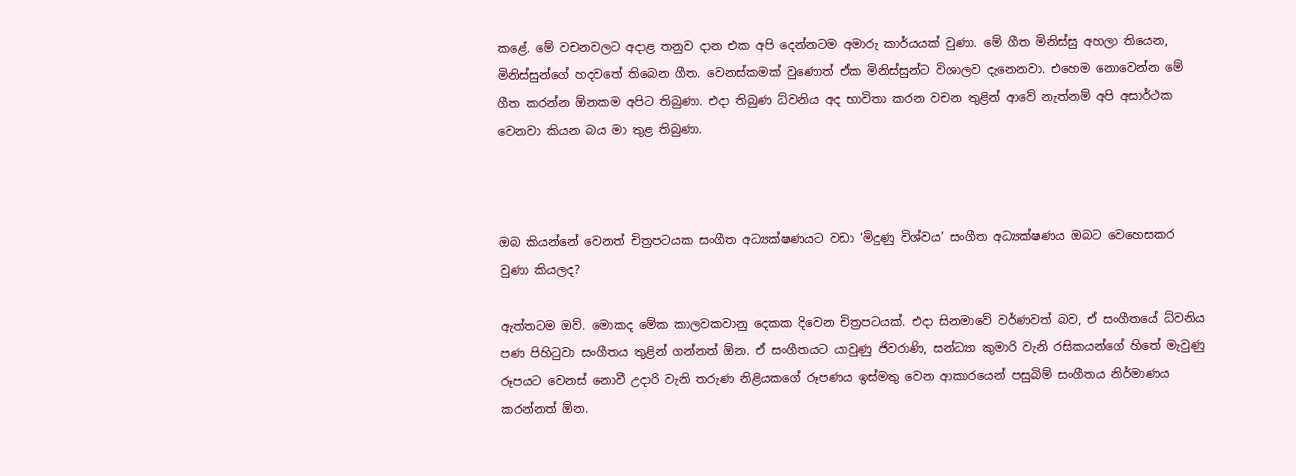කළේ. මේ වචනවලට අදාළ තනුව දාන එක අපි දෙන්නටම අමාරු කාර්යයක් වුණා. මේ ගීත මිනිස්සු අහලා තියෙන, මිනිස්සුන්ගේ හදවතේ තිබෙන ගීත. වෙනස්කමක් වුණොත් ඒක මිනිස්සුන්ට විශාලව දැනෙනවා. එහෙම නොවෙන්න මේ ගීත කරන්න ඕනකම අපිට තිබුණා. එදා තිබුණ ධ්වනිය අද භාවිතා කරන වචන තුළින් ආවේ නැත්නම් අපි අසාර්ථක වෙනවා කියන බය මා තුළ තිබුණා.



ඔබ කියන්නේ වෙනත් චිත්‍රපටයක සංගීත අධ්‍යක්ෂණයට වඩා ‘මිදුණු විශ්වය’ සංගීත අධ්‍යක්ෂණය ඔබට වෙහෙසකර වුණා කියලද?

ඇත්තටම ඔව්. මොකද මේක කාලවකවානු දෙකක දිවෙන චිත්‍රපටයක්. එදා සිනමාවේ වර්ණවත් බව, ඒ සංගීතයේ ධ්වනිය පණ පිහිටුවා සංගීතය තුළින් ගන්නත් ඕන. ඒ සංගීතයට යාවුණු ජිවරාණි, සන්ධ්‍යා කුමාරි වැනි රසිකයන්ගේ හිතේ මැවුණු රූපයට වෙනස් නොවී උදාරි වැනි තරුණ නිළියකගේ රූපණය ඉස්මතු වෙන ආකාරයෙන් පසුබිම් සංගීතය නිර්මාණය කරන්නත් ඕන.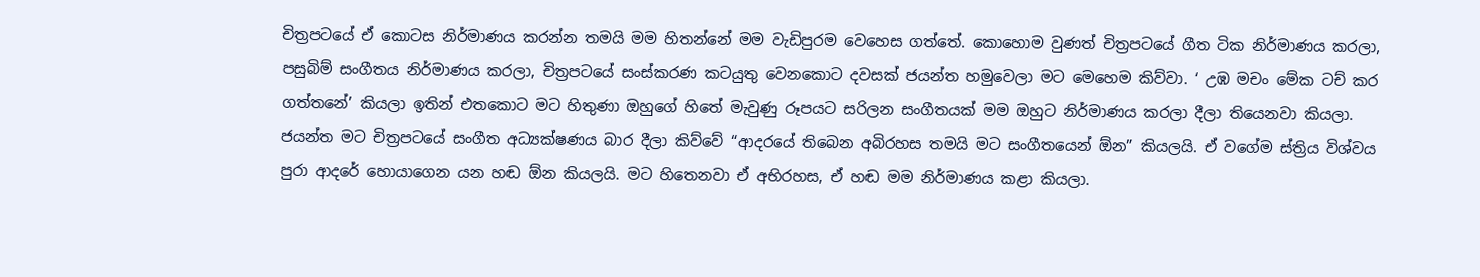චිත්‍රපටයේ ඒ කොටස නිර්මාණය කරන්න තමයි මම හිතන්නේ මම වැඩිපුරම වෙහෙස ගත්තේ. කොහොම වුණත් චිත්‍රපටයේ ගීත ටික නිර්මාණය කරලා, පසුබිම් සංගීතය නිර්මාණය කරලා, චිත්‍රපටයේ සංස්කරණ කටයුතු වෙනකොට දවසක් ජයන්ත හමුවෙලා මට මෙහෙම කිව්වා. ‘ උඹ මචං මේක ටච් කර ගත්තනේ’ කියලා ඉතින් එතකොට මට හිතුණා ඔහුගේ හිතේ මැවුණු රූපයට සරිලන සංගීතයක් මම ඔහුට නිර්මාණය කරලා දීලා තියෙනවා කියලා. ජයන්ත මට චිත්‍රපටයේ සංගීත අධ්‍යක්ෂණය බාර දීලා කිව්වේ “ආදරයේ තිබෙන අබිරහස තමයි මට සංගීතයෙන් ඕන” කියලයි. ඒ වගේම ස්ත්‍රිය විශ්වය පුරා ආදරේ හොයාගෙන යන හඬ ඕන කියලයි. මට හිතෙනවා ඒ අභිරහස, ඒ හඬ මම නිර්මාණය කළා කියලා.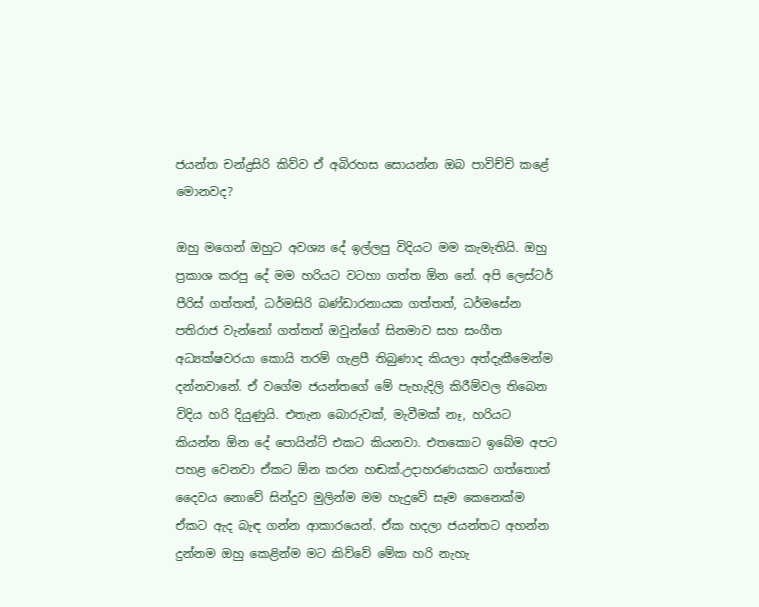ජයන්ත චන්ද්‍රසිරි කිව්ව ඒ අබිරහස සොයන්න ඔබ පාවිච්චි කළේ මොනවද?

ඔහු මගෙන් ඔහුට අවශ්‍ය දේ ඉල්ලපු විදියට මම කැමැතියි. ඔහු ප්‍රකාශ කරපු දේ මම හරියට වටහා ගත්ත ඕන නේ. අපි ලෙස්ටර් පීරිස් ගත්තත්, ධර්මසිරි බණ්ඩාරනායක ගත්තත්, ධර්මසේන පතිරාජ වැන්නෝ ගත්තත් ඔවුන්ගේ සිනමාව සහ සංගීත අධ්‍යක්ෂවරයා කොයි තරම් ගැළපී තිබුණාද කියලා අත්දැකීමෙන්ම දන්නවානේ. ඒ වගේම ජයන්තගේ මේ පැහැදිලි කිරීම්වල තිබෙන විදිය හරි දියුණුයි. එතැන බොරුවක්, මැවීමක් නෑ, හරියට කියන්න ඕන දේ පොයින්ට් එකට කියනවා. එතකොට ඉබේම අපට පහළ වෙනවා ඒකට ඕන කරන හඬක්.උදාහරණයකට ගත්තොත් දෛවය නොවේ සින්දුව මුලින්ම මම හැදුවේ සෑම කෙනෙක්ම ඒකට ඇද බැඳ ගන්න ආකාරයෙන්. ඒක හදලා ජයන්තට අහන්න දුන්නම ඔහු කෙළින්ම මට කිව්වේ මේක හරි නැහැ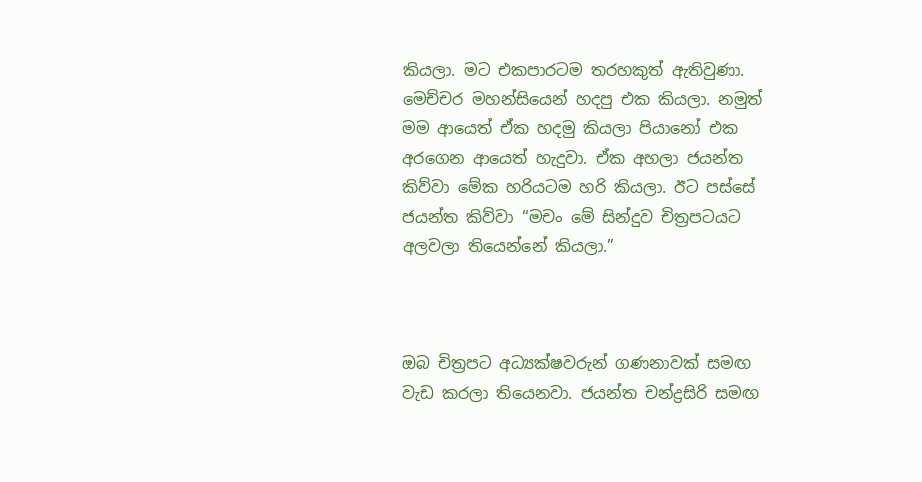කියලා. මට එකපාරටම තරහකුත් ඇතිවුණා. මෙච්චර මහන්සියෙන් හදපු එක කියලා. නමුත් මම ආයෙත් ඒක හදමු කියලා පියානෝ එක අරගෙන ආයෙත් හැදුවා. ඒක අහලා ජයන්ත කිව්වා මේක හරියටම හරි කියලා. ඊට පස්සේ ජයන්ත කිව්වා “මචං මේ සින්දුව චිත්‍රපටයට අලවලා තියෙන්නේ කියලා.”



ඔබ චිත්‍රපට අධ්‍යක්ෂවරුන් ගණනාවක් සමඟ වැඩ කරලා තියෙනවා. ජයන්ත චන්ද්‍රසිරි සමඟ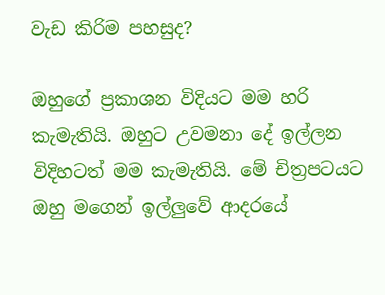වැඩ කිරිම පහසුද?

ඔහුගේ ප්‍රකාශන විදියට මම හරි කැමැතියි. ඔහුට උවමනා දේ ඉල්ලන විදිහටත් මම කැමැතියි. මේ චිත්‍රපටයට ඔහු මගෙන් ඉල්ලුවේ ආදරයේ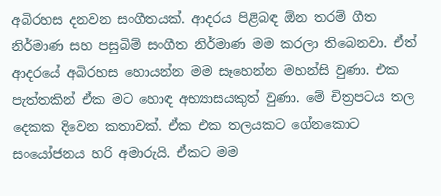අබිරහස දනවන සංගීතයක්. ආදරය පිළිබඳ ඕන තරම් ගීත නිර්මාණ සහ පසුබිම් සංගීත නිර්මාණ මම කරලා තිබෙනවා. ඒත් ආදරයේ අබිරහස හොයන්න මම සෑහෙන්න මහන්සි වුණා. එක පැත්තකින් ඒක මට හොඳ අභ්‍යාසයකුත් වුණා. මේ චිත්‍රපටය තල දෙකක දිවෙන කතාවක්. ඒක එක තලයකට ගේනකොට සංයෝජනය හරි අමාරුයි. ඒකට මම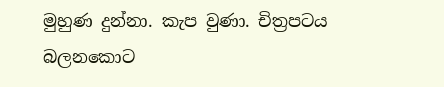මුහුණ දුන්නා. කැප වුණා. චිත්‍රපටය බලනකොට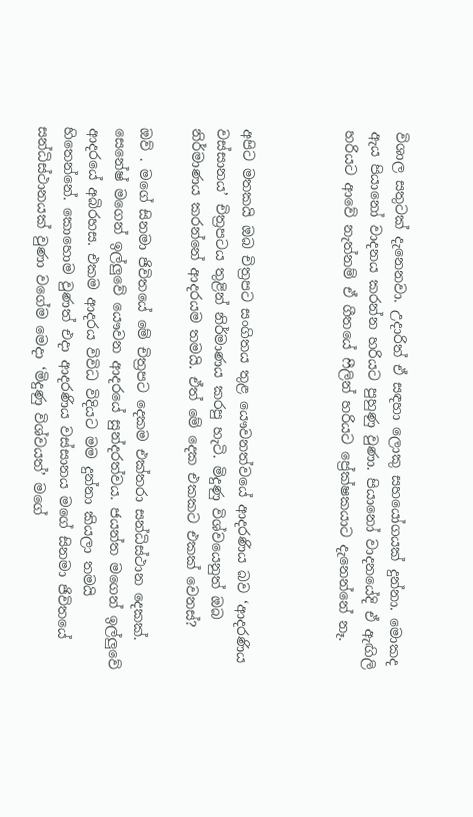විශාල සතුටක් දැනෙනවා. උදාරිත් ඒ සඳහා ලොකු සහයෝගයක් දුන්නා. මොකද ඇය පියානෝ වාදනය කරන්න හරියට පුහුණු වුණා. පියානෝ වාදනයේදි ඒ ඇඟිලි හරියට ආවේ නැත්නම් ඒ ගීතයේ ෆීලින් හරියට ප්‍රේක්ෂකයාට දැනෙන්නේ නෑ.



අපිට මතකයි ඔබ චිත්‍රපට සංගිතය තුළ යෞවනත්වයේ ආදරණිය බව ‘ආදරණිය වස්සානය’ චිත්‍රපටය තුළින් නිර්මාණය කරපු හැටි. මිදුණු විශ්වයෙනුත් ඔබ නිර්මාණය කරන්නේ ආදරයම තමයි. ඒත් මේ දෙක එකකට එකක් වෙනස්?

ඔව් . මගේ සිනමා ජිවිතයේ මේ චිත්‍රපට දෙකම එක්තරා සන්ධිස්ථාන දෙකක්. සෙනේෂ් මගෙන් ඉල්ලුවේ යෞවන ආදරයේ සුන්දරත්වය. ජයන්ත මගෙන් ඉල්ලුවේ ආදරයේ අබිරහස. එකම ආදරය විවිධ විදියට මම දුන්නා කියලා තමයි හිතෙන්නේ. කොහොම වුණත් එදා ආදරණිය වස්සානය මගේ සිනමා ජිවිතයේ සන්ධිස්ථානයක් වුණා වගේම මෙදා ‘මිදුණු විශ්වයත්’ මගේ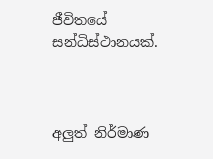ජීවිතයේ සන්ධිස්ථානයක්.



අලුත් නිර්මාණ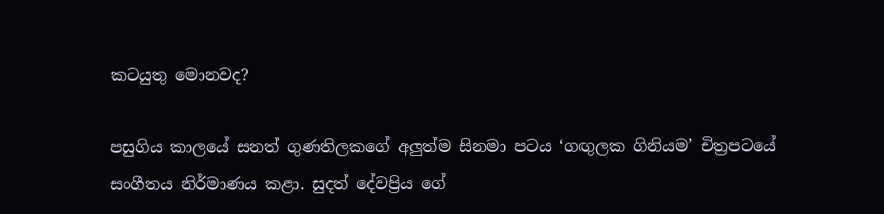කටයුතු මොනවද?

පසුගිය කාලයේ සනත් ගුණතිලකගේ අලුත්ම සිනමා පටය ‘ගඟුලක ගිනියම’ චිත්‍රපටයේ සංගීතය නිර්මාණය කළා. සුදත් දේවප්‍රිය ගේ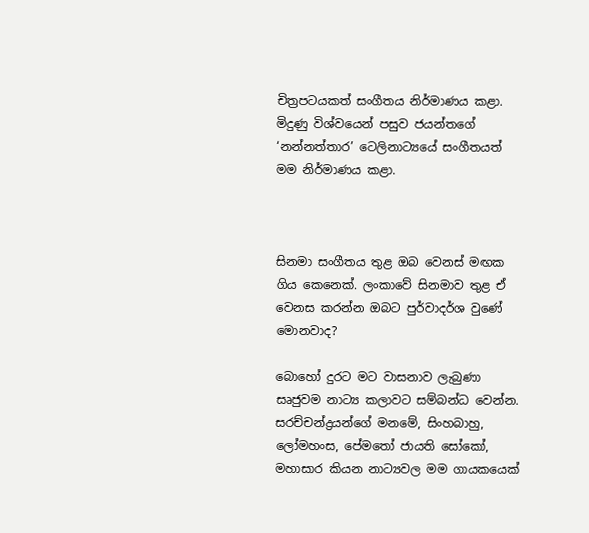චිත්‍රපටයකත් සංගීතය නිර්මාණය කළා. මිදුණු විශ්වයෙන් පසුව ජයන්තගේ ‘නන්නත්තාර’ ටෙලිනාට්‍යයේ සංගීතයත් මම නිර්මාණය කළා.



සිනමා සංගීතය තුළ ඔබ වෙනස් මඟක ගිය කෙනෙක්. ලංකාවේ සිනමාව තුළ ඒ වෙනස කරන්න ඔබට පුර්වාදර්ශ වුණේ මොනවාද?

බොහෝ දුරට මට වාසනාව ලැබුණා සෘජුවම නාට්‍ය කලාවට සම්බන්ධ වෙන්න. සරච්චන්ද්‍රයන්ගේ මනමේ, සිංහබාහු, ලෝමහංස, පේමතෝ ජායති සෝකෝ, මහාසාර කියන නාට්‍යවල මම ගායකයෙක්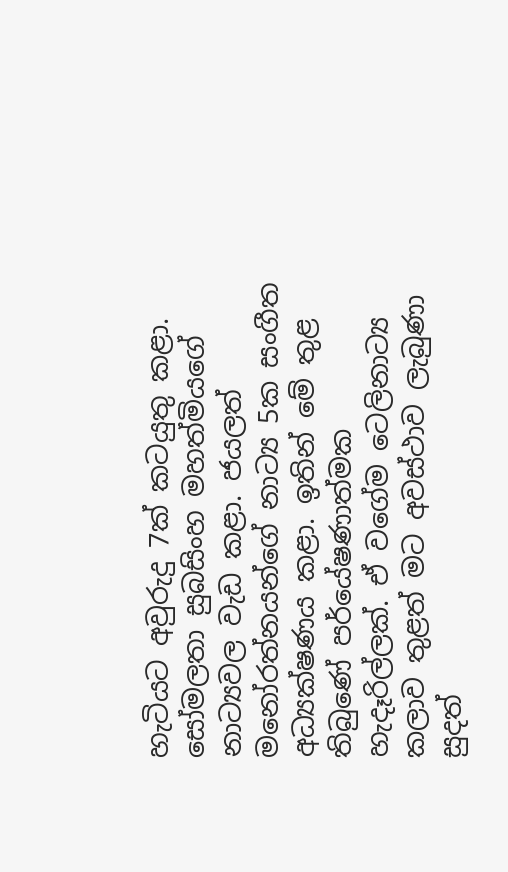හැටියට අවුරුදු 7ක් කටයුතු කළා. සෝමලතා සුබසිංහ මහත්මියගේ නාට්‍යවල වැඩ කළා. ජයලත් මනෝරත්නයන්ගේ නාට්‍ය 5ක සංගීත අධ්‍යක්ෂණය කළා. ඉතින් මේ තුළ තිබුණේ පර්යේෂණාත්මක හැදෑරිල්ලක්. ඒ වගේම ටෙලිනාට්‍ය කලාව තුළත් මට අවස්ථාව ලැබුණා සුදත්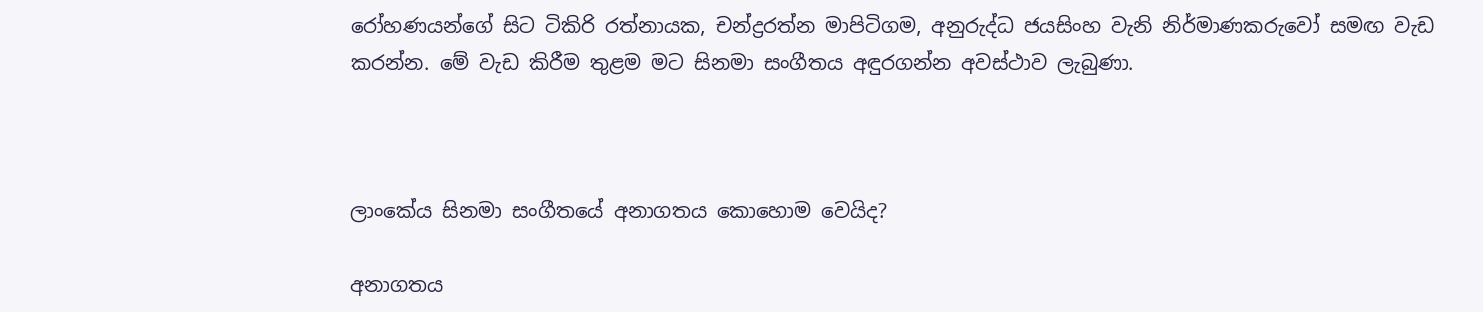රෝහණයන්ගේ සිට ටිකිරි රත්නායක, චන්ද්‍රරත්න මාපිටිගම, අනුරුද්ධ ජයසිංහ වැනි නිර්මාණකරුවෝ සමඟ වැඩ කරන්න. මේ වැඩ කිරීම තුළම මට සිනමා සංගීතය අඳුරගන්න අවස්ථාව ලැබුණා.



ලාංකේය සිනමා සංගීතයේ අනාගතය කොහොම වෙයිද?

අනාගතය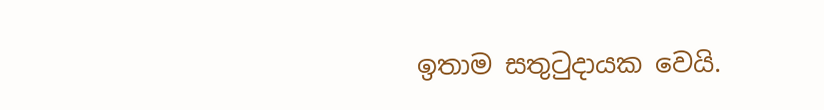ඉතාම සතුටුදායක වෙයි.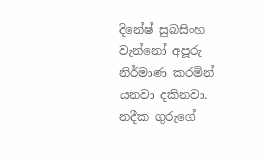දිනේෂ් සුබසිංහ වැන්නෝ අපූරු නිර්මාණ කරමින් යනවා දකිනවා. නදීක ගුරුගේ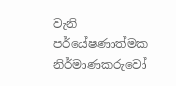වැනි පර්යේෂණාත්මක නිර්මාණකරුවෝ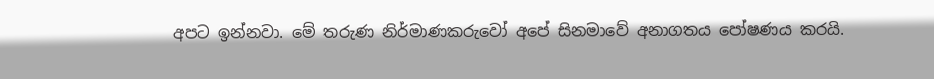අපට ඉන්නවා. මේ තරුණ නිර්මාණකරුවෝ අපේ සිනමාවේ අනාගතය පෝෂණය කරයි.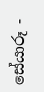සේයාරූ -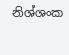නිශ්ශංක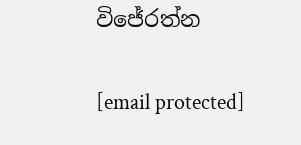විජේරත්න

[email protected]